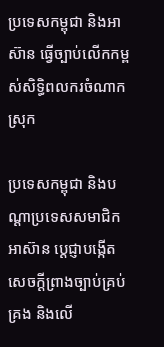ប្រទេសកម្ពុជា និងអាស៊ាន ធ្វើច្បាប់លើកកម្ពស់សិទ្ធិពលករចំណាកស្រុក

ប្រទេសកម្ពុជា និងបណ្ដាប្រទេសសមាជិកអាស៊ាន ប្ដេជ្ញាបង្កើតសេចក្ដីព្រាងច្បាប់គ្រប់គ្រង និងលើ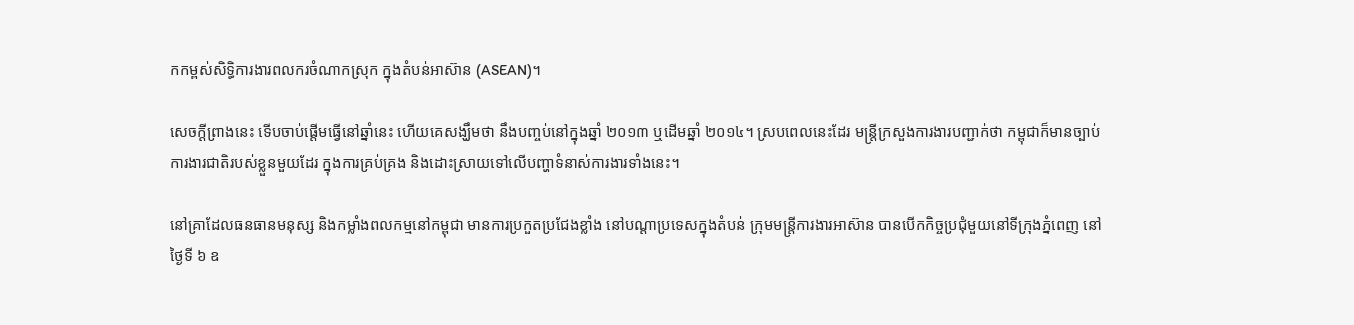កកម្ពស់សិទ្ធិការងារពលករចំណាកស្រុក ក្នុងតំបន់អាស៊ាន (ASEAN)។

សេចក្ដីព្រាងនេះ ទើបចាប់ផ្ដើមធ្វើនៅឆ្នាំនេះ ហើយគេសង្ឃឹមថា នឹងបញ្ចប់នៅក្នុងឆ្នាំ ២០១៣ ឬដើមឆ្នាំ ២០១៤។ ស្របពេលនេះដែរ មន្ត្រីក្រសួងការងារបញ្ជាក់ថា កម្ពុជាក៏មានច្បាប់ការងារជាតិរបស់ខ្លួនមួយដែរ ក្នុងការគ្រប់គ្រង និងដោះស្រាយទៅលើបញ្ហាទំនាស់ការងារទាំងនេះ។

នៅគ្រាដែលធនធានមនុស្ស និងកម្លាំងពលកម្មនៅកម្ពុជា មានការប្រកួតប្រជែងខ្លាំង នៅបណ្ដាប្រទេសក្នុងតំបន់ ក្រុមមន្ត្រីការងារអាស៊ាន បានបើកកិច្ចប្រជុំមួយនៅទីក្រុងភ្នំពេញ នៅថ្ងៃទី ៦ ឧ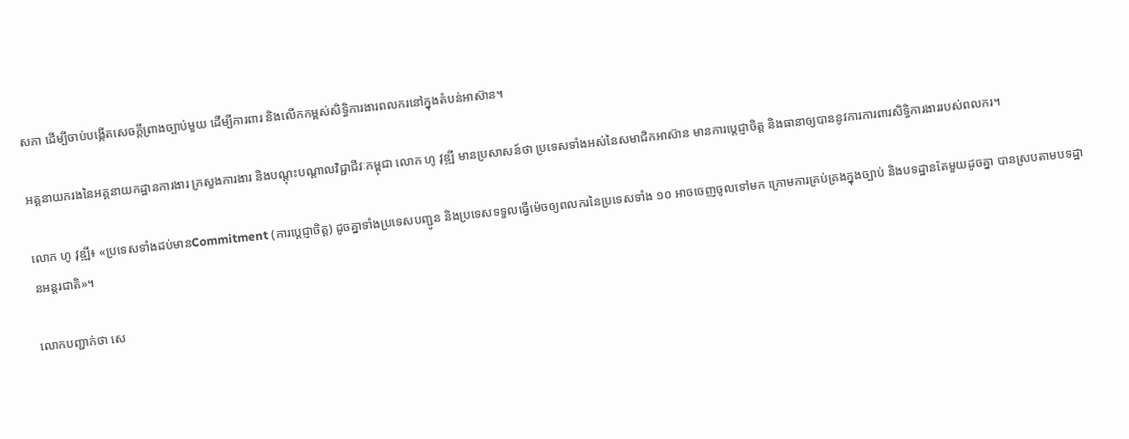សភា ដើម្បីចាប់បង្កើតសេចក្ដីព្រាងច្បាប់មួយ ដើម្បីការពារ និងលើកកម្ពស់សិទ្ធិការងារពលករនៅក្នុងតំបន់អាស៊ាន។

អគ្គនាយករងនៃអគ្គនាយកដ្ឋានការងារ ក្រសួងការងារ និងបណ្ដុះបណ្ដាលវិជ្ជាជីវៈកម្ពុជា លោក ហូ វុឌ្ឍី មានប្រសាសន៍ថា ប្រទេសទាំងអស់នៃសមាជិកអាស៊ាន មានការប្ដេជ្ញាចិត្ត និងធានាឲ្យបាននូវការការពារសិទ្ធិការងាររបស់ពលករ។

លោក ហូ វុឌ្ឍី៖ «ប្រទេសទាំងដប់មានCommitment (ការប្ដេជ្ញាចិត្ត) ដូចគ្នាទាំងប្រទេសបញ្ជូន និងប្រទេសទទួលធ្វើម៉េចឲ្យពលករនៃប្រទេសទាំង ១០ អាចចេញចូលទៅមក ក្រោមការគ្រប់គ្រងក្នុងច្បាប់ និងបទដ្ឋានតែមួយដូចគ្នា បានស្របតាមបទដ្ឋានអន្តរជាតិ»។

លោកបញ្ជាក់ថា សេ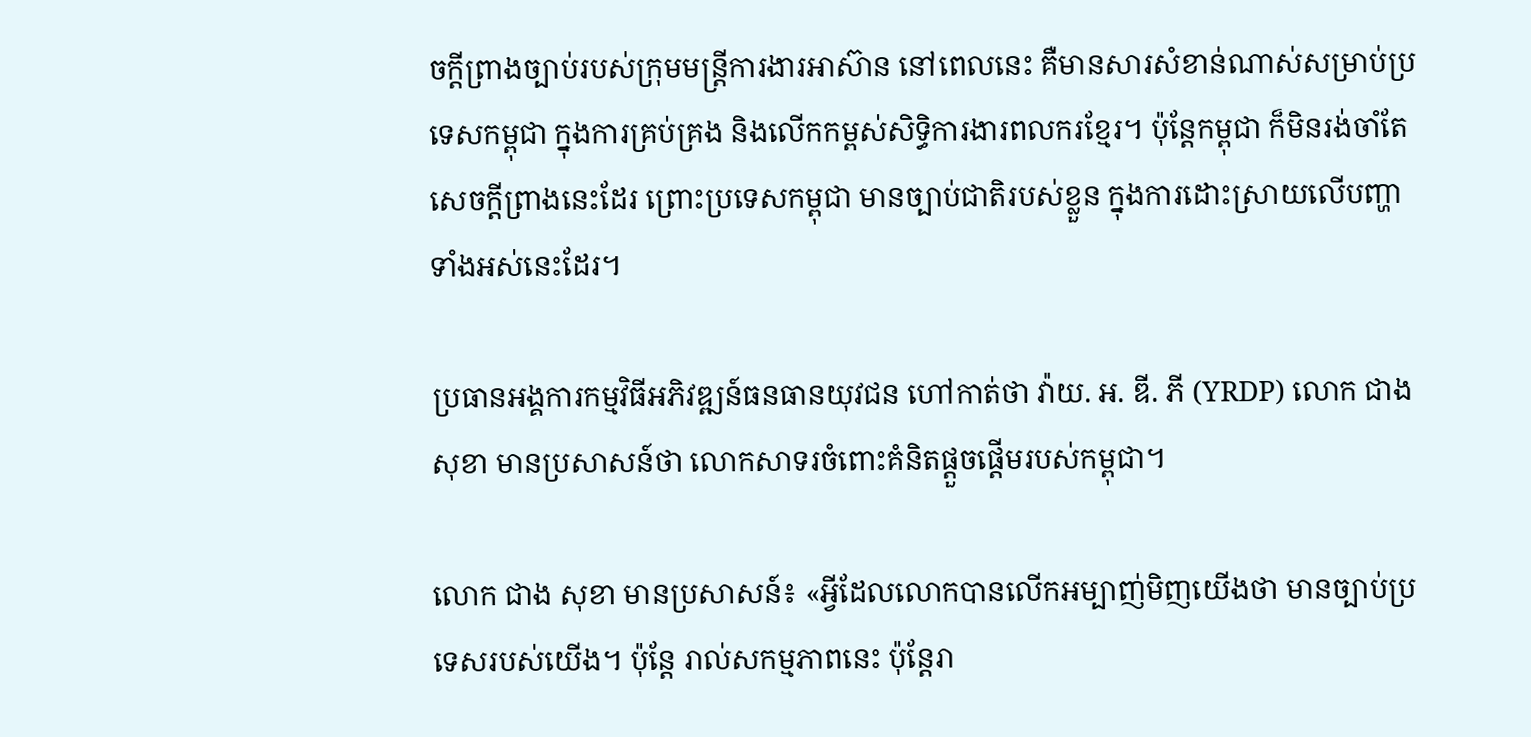ចក្ដីព្រាងច្បាប់របស់ក្រុមមន្ត្រីការងារអាស៊ាន នៅពេលនេះ គឺមានសារសំខាន់ណាស់សម្រាប់ប្រទេសកម្ពុជា ក្នុងការគ្រប់គ្រង និងលើកកម្ពស់សិទ្ធិការងារពលករខ្មែរ។ ប៉ុន្តែកម្ពុជា ក៏មិនរង់ចាំតែសេចក្ដីព្រាងនេះដែរ ព្រោះប្រទេសកម្ពុជា មានច្បាប់ជាតិរបស់ខ្លួន ក្នុងការដោះស្រាយលើបញ្ហាទាំងអស់នេះដែរ។

ប្រធានអង្គការកម្មវិធីអភិវឌ្ឍន៍ធនធានយុវជន ហៅកាត់ថា វ៉ាយ. អ. ឌី. ភី (YRDP) លោក ជាង សុខា មានប្រសាសន៍ថា លោកសាទរចំពោះគំនិតផ្ដួចផ្ដើមរបស់កម្ពុជា។

លោក ជាង សុខា មានប្រសាសន៍៖ «អ្វីដែលលោកបានលើកអម្បាញ់មិញយើងថា មានច្បាប់ប្រទេសរបស់យើង។ ប៉ុន្តែ រាល់សកម្មភាពនេះ ប៉ុន្តែរា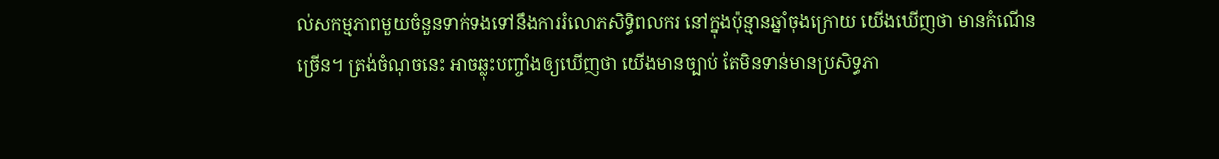ល់សកម្មភាពមួយចំនួនទាក់ទងទៅនឹងការរំលោភសិទ្ធិពលករ នៅក្នុងប៉ុន្មានឆ្នាំចុងក្រោយ យើងឃើញថា មានកំណើនច្រើន។ ត្រង់ចំណុចនេះ អាចឆ្លុះបញ្ចាំងឲ្យឃើញថា យើងមានច្បាប់ តែមិនទាន់មានប្រសិទ្ធភា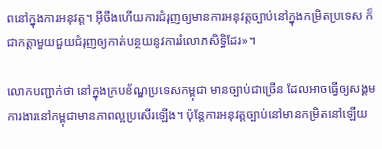ពនៅក្នុងការអនុវត្ត។ អ៊ីចឹងហើយការជំរុញឲ្យមានការអនុវត្តច្បាប់នៅក្នុងកម្រិតប្រទេស ក៏ជាកត្តាមួយជួយជំរុញឲ្យកាត់បន្ថយនូវការរំលោភសិទ្ធិដែរ»។

លោកបញ្ជាក់ថា នៅក្នុងក្របខ័ណ្ឌប្រទេសកម្ពុជា មានច្បាប់ជាច្រើន ដែលអាចធ្វើឲ្យសង្គមការងារនៅកម្ពុជាមានភាពល្អប្រសើរឡើង។ ប៉ុន្តែការអនុវត្តច្បាប់នៅមានកម្រិតនៅឡើយ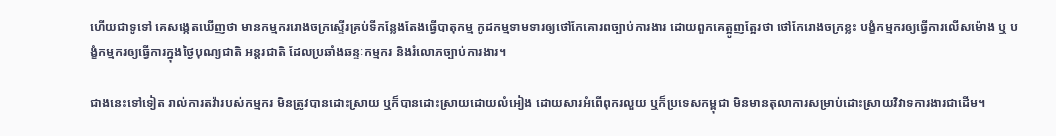ហើយជាទូទៅ គេសង្កេតឃើញថា មានកម្មកររោងចក្រស្ទើរគ្រប់ទីកន្លែងតែងធ្វើបាតុកម្ម កូដកម្មទាមទារឲ្យថៅកែគោរពច្បាប់ការងារ ដោយពួកគេត្អូញត្អែរថា ថៅកែរោងចក្រខ្លះ បង្ខំកម្មករឲ្យធ្វើការលើសម៉ោង ឬ បង្ខំកម្មករឲ្យធ្វើការក្នុងថ្ងៃបុណ្យជាតិ អន្តរជាតិ ដែលប្រឆាំងឆន្ទៈកម្មករ និងរំលោភច្បាប់ការងារ។

ជាងនេះទៅទៀត រាល់ការតវ៉ារបស់កម្មករ មិនត្រូវបានដោះស្រាយ ឬក៏បានដោះស្រាយដោយលំអៀង ដោយសារអំពើពុករលួយ ឬក៏ប្រទេសកម្ពុជា មិនមានតុលាការសម្រាប់ដោះស្រាយវិវាទការងារជាដើម។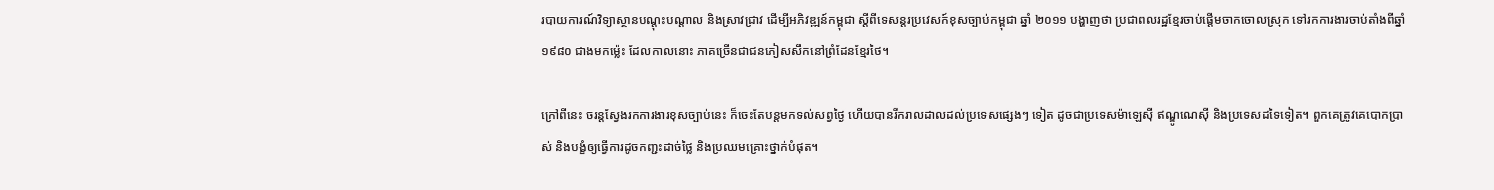របាយការណ៍វិទ្យាស្ថានបណ្ដុះបណ្ដាល និងស្រាវជ្រាវ ដើម្បីអភិវឌ្ឍន៍កម្ពុជា ស្ដីពីទេសន្តរប្រវេសក៍ខុសច្បាប់កម្ពុជា ឆ្នាំ ២០១១ បង្ហាញថា ប្រជាពលរដ្ឋខ្មែរចាប់ផ្ដើមចាកចោលស្រុក ទៅរកការងារចាប់តាំងពីឆ្នាំ ១៩៨០ ជាងមកម្ល៉េះ ដែលកាលនោះ ភាគច្រើនជាជនភៀសសឹកនៅព្រំដែនខ្មែរថៃ។

ក្រៅពីនេះ ចរន្តស្វែងរកការងារខុសច្បាប់នេះ ក៏ចេះតែបន្តមកទល់សព្វថ្ងៃ ហើយបានរីករាលដាលដល់ប្រទេសផ្សេងៗ ទៀត ដូចជាប្រទេសម៉ាឡេស៊ី ឥណ្ឌូណេស៊ី និងប្រទេសដទៃទៀត។ ពួកគេត្រូវគេបោកប្រាស់ និងបង្ខំឲ្យធ្វើការដូចកញ្ជះដាច់ថ្លៃ និងប្រឈមគ្រោះថ្នាក់បំផុត។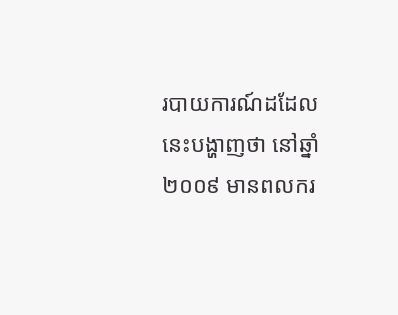របាយការណ៍ដដែលនេះបង្ហាញថា នៅឆ្នាំ ២០០៩ មានពលករ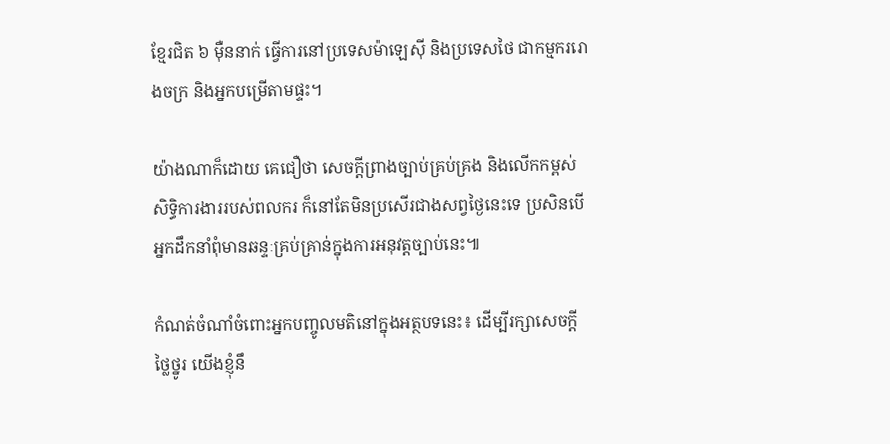ខ្មែរជិត ៦ ម៉ឺននាក់ ធ្វើការនៅប្រទេសម៉ាឡេស៊ី និងប្រទេសថៃ ជាកម្មកររោងចក្រ និងអ្នកបម្រើតាមផ្ទះ។

យ៉ាងណាក៏ដោយ គេជឿថា សេចក្ដីព្រាងច្បាប់គ្រប់គ្រង និងលើកកម្ពស់សិទ្ធិការងាររបស់ពលករ ក៏នៅតែមិនប្រសើរជាងសព្វថ្ងៃនេះទេ ប្រសិនបើអ្នកដឹកនាំពុំមានឆន្ទៈគ្រប់គ្រាន់ក្នុងការអនុវត្តច្បាប់នេះ៕

កំណត់ចំណាំចំពោះអ្នកបញ្ចូលមតិនៅក្នុងអត្ថបទនេះ៖ ដើម្បីរក្សាសេចក្ដីថ្លៃថ្នូរ យើងខ្ញុំនឹ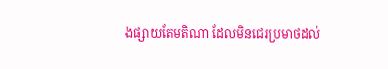ងផ្សាយតែមតិណា ដែលមិនជេរប្រមាថដល់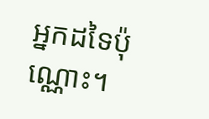អ្នកដទៃប៉ុណ្ណោះ។